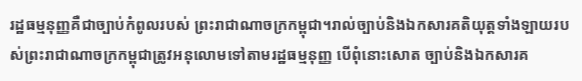រដ្ឋធម្មនុញ្ញគឺជាច្បាប់កំពូលរបស់ ព្រះរាជាណាចក្រកម្ពុជា។រាល់ច្បាប់និងឯកសារគតិយុត្តទាំងឡាយរបស់ព្រះរាជាណាចក្រកម្ពុជាត្រូវអនុលោមទៅតាមរដ្ឋធម្មនុញ្ញ បើពុំនោះសោត ច្បាប់និងឯកសារគ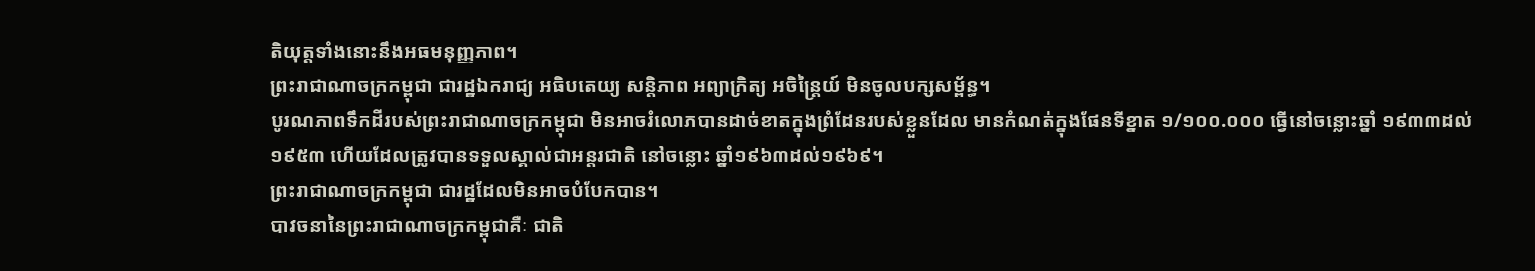តិយុត្តទាំងនោះនឹងអធមនុញ្ញភាព។
ព្រះរាជាណាចក្រកម្ពុជា ជារដ្ឋឯករាជ្យ អធិបតេយ្យ សន្តិភាព អព្យាក្រិត្យ អចិន្ត្រៃយ៍ មិនចូលបក្សសម្ព័ន្ធ។
បូរណភាពទឹកដីរបស់ព្រះរាជាណាចក្រកម្ពុជា មិនអាចរំលោភបានដាច់ខាតក្នុងព្រំដែនរបស់ខ្លួនដែល មានកំណត់ក្នុងផែនទីខ្នាត ១/១០០.០០០ ធ្វើនៅចន្លោះឆ្នាំ ១៩៣៣ដល់១៩៥៣ ហើយដែលត្រូវបានទទួលស្គាល់ជាអន្តរជាតិ នៅចន្លោះ ឆ្នាំ១៩៦៣ដល់១៩៦៩។
ព្រះរាជាណាចក្រកម្ពុជា ជារដ្ឋដែលមិនអាចបំបែកបាន។
បាវចនានៃព្រះរាជាណាចក្រកម្ពុជាគឺៈ ជាតិ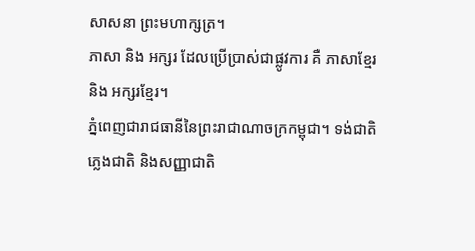សាសនា ព្រះមហាក្សត្រ។
ភាសា និង អក្សរ ដែលប្រើប្រាស់ជាផ្លូវការ គឺ ភាសាខ្មែរ និង អក្សរខ្មែរ។
ភ្នំពេញជារាជធានីនៃព្រះរាជាណាចក្រកម្ពុជា។ ទង់ជាតិ ភ្លេងជាតិ និងសញ្ញាជាតិ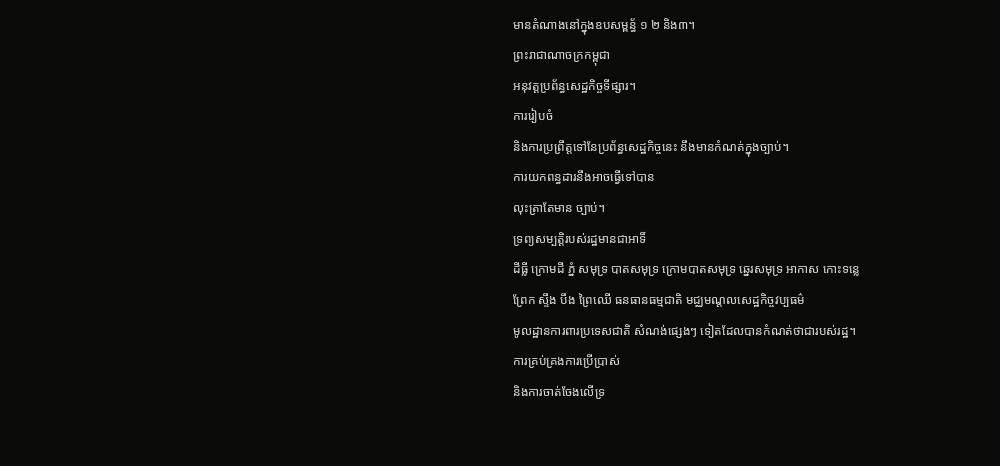មានតំណាងនៅក្នុងឧបសម្ពន្ធ័ ១ ២ និង៣។
ព្រះរាជាណាចក្រកម្ពុជា
អនុវត្តប្រព័ន្ធសេដ្ឋកិច្ចទីផ្សារ។
ការរៀបចំ
និងការប្រព្រឹត្តទៅនែប្រព័ន្ធសេដ្ឋកិច្ចនេះ នឹងមានកំណត់ក្នុងច្បាប់។
ការយកពន្ធដារនឹងអាចធ្វើទៅបាន
លុះត្រាតែមាន ច្បាប់។
ទ្រព្យសម្បត្តិរបស់រដ្ឋមានជាអាទិ៍
ដីធ្លី ក្រោមដី ភ្នំ សមុទ្រ បាតសមុទ្រ ក្រោមបាតសមុទ្រ ឆ្នេរសមុទ្រ អាកាស កោះទន្លេ
ព្រែក ស្ទឹង បឹង ព្រៃឈើ ធនធានធម្មជាតិ មជ្ឈមណ្តលសេដ្ឋកិច្ចវប្បធម៌
មូលដ្ឋានការពារប្រទេសជាតិ សំណង់ផ្សេងៗ ទៀតដែលបានកំណត់ថាជារបស់រដ្ឋ។
ការគ្រប់គ្រងការប្រើប្រាស់
និងការចាត់ចែងលើទ្រ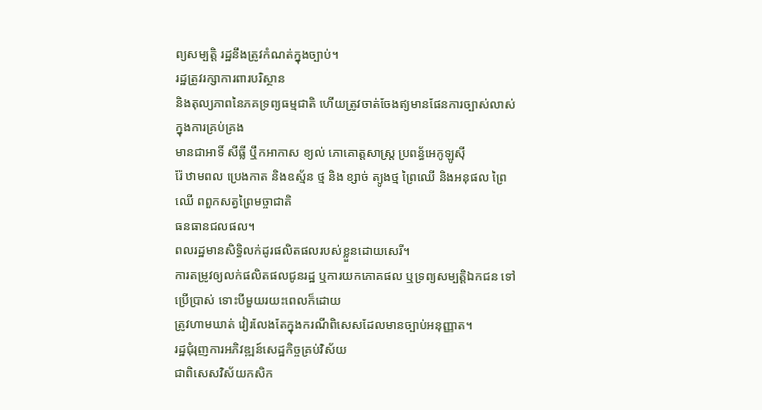ព្យសម្បត្តិ រដ្ឋនឹងត្រូវកំណត់ក្នុងច្បាប់។
រដ្ឋត្រូវរក្សាការពារបរិស្ថាន
និងតុល្យភាពនៃភគទ្រព្យធម្មជាតិ ហើយត្រូវចាត់ចែងឥ្យមានផែនការច្បាស់លាស់ក្នុងការគ្រប់គ្រង
មានជាអាទិ៍ សីធ្លី ឬឹកអាកាស ខ្យល់ ភោគោត្តសាស្ត្រ ប្រពន្ធ័អេកូឡូស៊ី
រ៉ែ ឋាមពល ប្រេងកាត និងឧស្ម័ន ថ្ម និង ខ្សាច់ ត្យូងថ្ម ព្រៃឈើ និងអនុផល ព្រៃឈើ ពពួកសត្វព្រៃមច្ចាជាតិ
ធនធានជលផល។
ពលរដ្ឋមានសិទ្ធិលក់ដូរផលិតផលរបស់ខ្លួនដោយសេរី។
ការតម្រូវឲ្យលក់ផលិតផលជូនរដ្ឋ ឬការយកភោគផល ឬទ្រព្យសម្បត្តិឯកជន ទៅប្រើប្រាស់ ទោះបីមួយរយះពេលក៏ដោយ
ត្រូវហាមឃាត់ វៀរលែងតែក្នុងករណីពិសេសដែលមានច្បាប់អនុញ្ញាត។
រដ្ឋជុំរុញការអភិវឌ្ឍន៍សេដ្ឋកិច្ចគ្រប់វិស័យ
ជាពិសេសវិស័យកសិក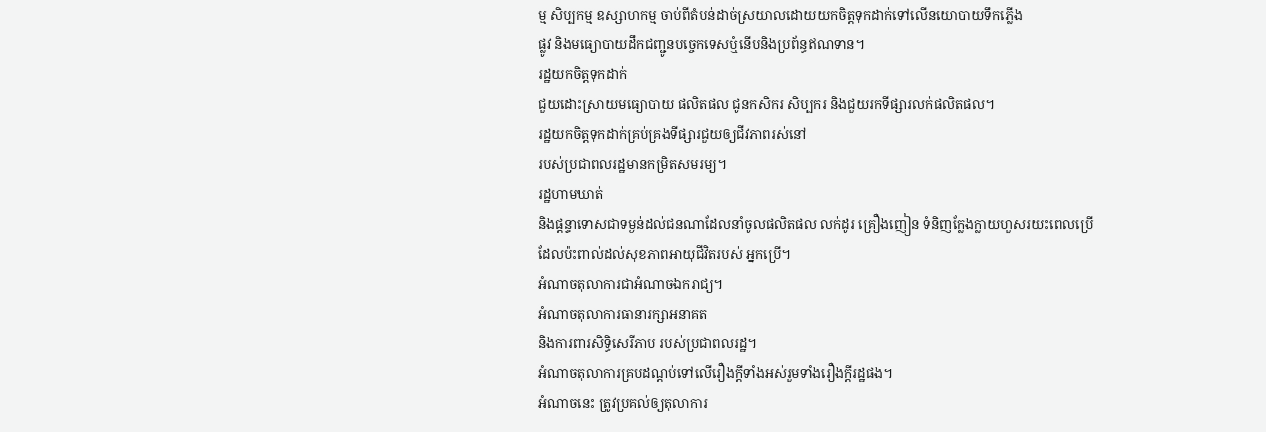ម្ម សិប្បកម្ម ឧស្សាហកម្ម ចាប់ពីតំបន់ដាច់ស្រយាលដោយយកចិត្តទុកដាក់ទៅលើនយោបាយទឹកភ្លើង
ផ្លូវ និងមធ្យោបាយដឹកជញ្ជូនបច្ចេកទេសឬំនើបនិងប្រព័ន្ធឥណទាន។
រដ្ឋយកចិត្តទុកដាក់
ជួយដោះស្រាយមធ្យោបាយ ផលិតផល ជូនកសិករ សិប្បករ និងជួយរកទីផ្សារលក់ផលិតផល។
រដ្ឋយកចិត្តទុកដាក់គ្រប់គ្រងទីផ្សារជួយឲ្យជីវភាពរស់នៅ
របស់ប្រជាពលរដ្ឋមានកម្រិតសមរម្យ។
រដ្ឋហាមឃាត់
និងផ្តន្ទាទោសជាទម្ងន់ដល់ជនណាដែលនាំចូលផលិតផល លក់ដូរ គ្រឿងញៀន ទំនិញក្លែងក្លាយហួសរយះពេលប្រើ
ដែលប៉ះពាល់ដល់សុខភាពអាយុជីវិតរបស់ អ្នកប្រើ។
អំណាចតុលាការជាអំណាចឯករាជ្យ។
អំណាចតុលាការធានារក្សាអនាគត
និងការពារសិទ្ធិសេរីភាប របស់ប្រជាពលរដ្ឋ។
អំណាចតុលាការគ្របដណ្តប់ទៅលើរឿងក្តីទាំងអស់រួមទាំងរឿងក្តីរដ្ឋផង។
អំណាចនេះ ត្រូវប្រគល់ឲ្យតុលាការ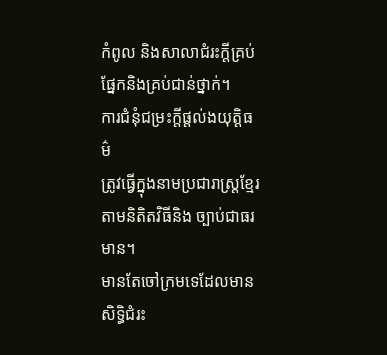កំពូល និងសាលាជំរះក្តីគ្រប់ផ្នែកនិងគ្រប់ជាន់ថ្នាក់។
ការជំនុំជម្រះក្តីផ្តល់ងយុត្តិធម៌
ត្រូវធ្វើក្នុងនាមប្រជារាស្ត្រខ្មែរ តាមនិតិតវិធីនិង ច្បាប់ជាធរមាន។
មានតែចៅក្រមទេដែលមានសិទ្ធិជំរះ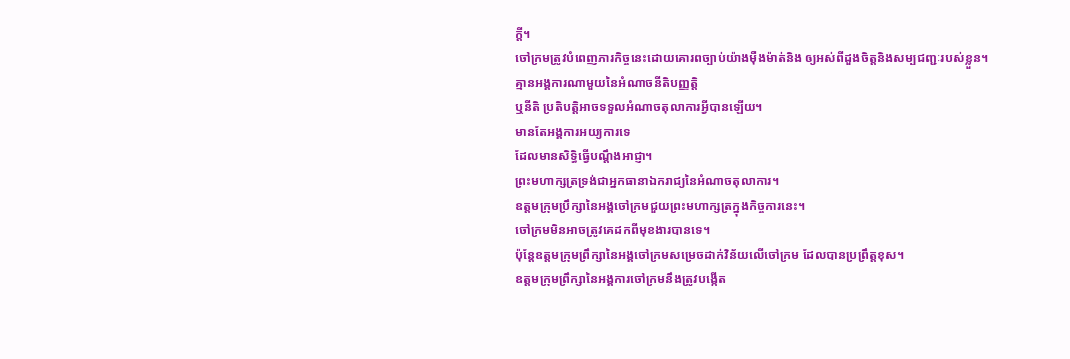ក្តី។
ចៅក្រមត្រូវបំពេញភារកិច្ចនេះដោយគោរពច្បាប់យ៉ាងម៉ឺងម៉ាត់និង ឲ្យអស់ពីដួងចិត្តនិងសម្បជញ្ជៈរបស់ខ្លួន។
គ្មានអង្គការណាមួយនៃអំណាចនីតិបញ្ញត្តិ
ឬនីតិ ប្រតិបត្តិអាចទទួលអំណាចតុលាការអ្វីបានឡើយ។
មានតែអង្គការអយ្យការទេ
ដែលមានសិទ្ធិធ្វើបណ្តឹងអាជ្ញា។
ព្រះមហាក្សត្រទ្រង់ជាអ្នកធានាឯករាជ្យនៃអំណាចតុលាការ។
ឧត្តមក្រុមប្រឹក្សានៃអង្គចៅក្រមជួយព្រះមហាក្សត្រក្នុងកិច្ចការនេះ។
ចៅក្រមមិនអាចត្រូវគេដកពីមុខងារបានទេ។
ប៉ុន្តែឧត្តមក្រុមព្រឹក្សានៃអង្គចៅក្រមសម្រេចដាក់វិន័យលើចៅក្រម ដែលបានប្រព្រឹត្តខុស។
ឧត្តមក្រុមព្រឹក្សានៃអង្គការចៅក្រមនឹងត្រូវបង្កើត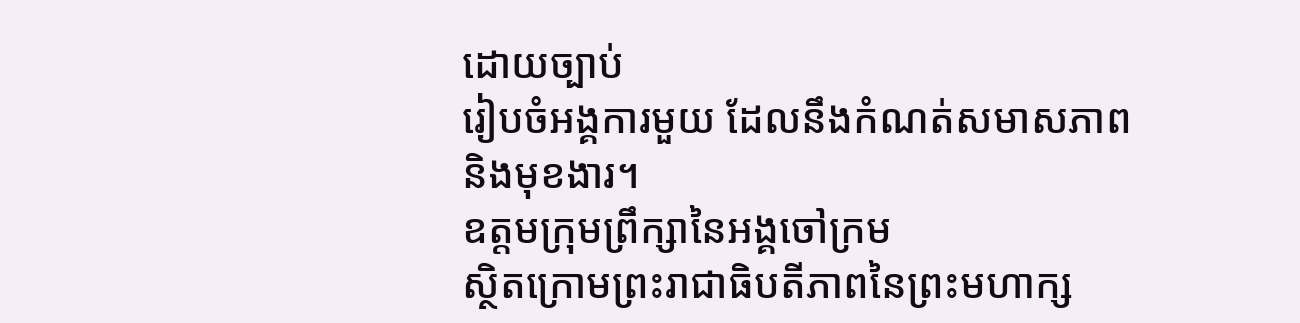ដោយច្បាប់
រៀបចំអង្គការមួយ ដែលនឹងកំណត់សមាសភាពនិងមុខងារ។
ឧត្តមក្រុមព្រឹក្សានៃអង្គចៅក្រម
ស្ថិតក្រោមព្រះរាជាធិបតីភាពនៃព្រះមហាក្ស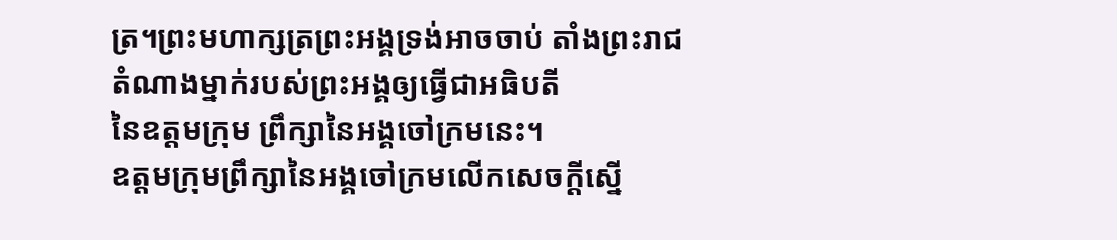ត្រ។ព្រះមហាក្សត្រព្រះអង្គទ្រង់អាចចាប់ តាំងព្រះរាជតំណាងម្នាក់របស់ព្រះអង្គឲ្យធ្វើជាអធិបតី
នៃឧត្តមក្រុម ព្រឹក្សានៃអង្គចៅក្រមនេះ។
ឧត្តមក្រុមព្រឹក្សានៃអង្គចៅក្រមលើកសេចក្តីស្នើ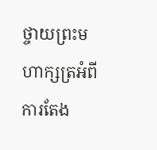ថ្ចាយព្រះមហាក្សត្រអំពីការតែង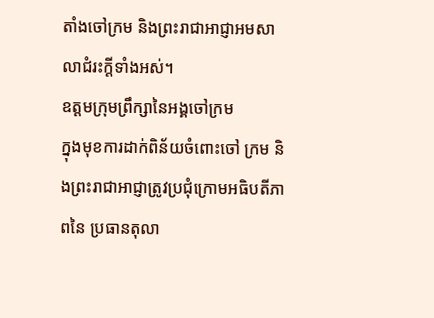តាំងចៅក្រម និងព្រះរាជាអាជ្ញាអមសាលាជំរះក្តីទាំងអស់។
ឧត្តមក្រុមព្រឹក្សានៃអង្គចៅក្រម
ក្នុងមុខការដាក់ពិន័យចំពោះចៅ ក្រម និងព្រះរាជាអាជ្ញាត្រូវប្រជុំក្រោមអធិបតីភាពនៃ ប្រធានតុលា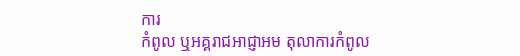ការ
កំពូល ឬអគ្គរាជអាជ្ញាអម តុលាការកំពូល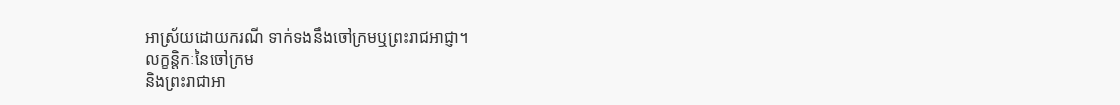អាស្រ័យដោយករណី ទាក់ទងនឹងចៅក្រមឬព្រះរាជអាជ្ញា។
លក្ខន្តិកៈនៃចៅក្រម
និងព្រះរាជាអា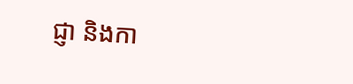ជ្ញា និងកា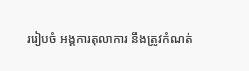ររៀបចំ អង្គការតុលាការ នឹងត្រូវកំណត់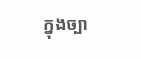ក្នុងច្បា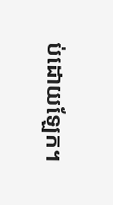ប់ដោយឡែក។